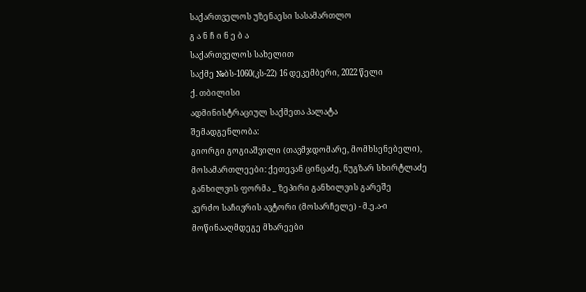საქართველოს უზენაესი სასამართლო
გ ა ნ ჩ ი ნ ე ბ ა
საქართველოს სახელით
საქმე №ბს-1060(კს-22) 16 დეკემბერი, 2022 წელი
ქ. თბილისი
ადმინისტრაციულ საქმეთა პალატა
შემადგენლობა:
გიორგი გოგიაშვილი (თავმჯდომარე, მომხსენებელი),
მოსამართლეები: ქეთევან ცინცაძე, ნუგზარ სხირტლაძე
განხილვის ფორმა _ ზეპირი განხილვის გარეშე
კერძო საჩივრის ავტორი (მოსარჩელე) - მ.ე.ა-ი
მოწინააღმდეგე მხარეები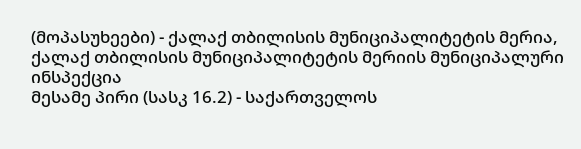(მოპასუხეები) - ქალაქ თბილისის მუნიციპალიტეტის მერია, ქალაქ თბილისის მუნიციპალიტეტის მერიის მუნიციპალური ინსპექცია
მესამე პირი (სასკ 16.2) - საქართველოს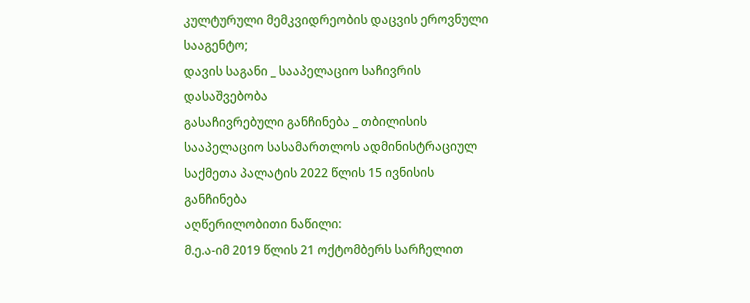კულტურული მემკვიდრეობის დაცვის ეროვნული სააგენტო;
დავის საგანი _ სააპელაციო საჩივრის დასაშვებობა
გასაჩივრებული განჩინება _ თბილისის სააპელაციო სასამართლოს ადმინისტრაციულ საქმეთა პალატის 2022 წლის 15 ივნისის განჩინება
აღწერილობითი ნაწილი:
მ.ე.ა-იმ 2019 წლის 21 ოქტომბერს სარჩელით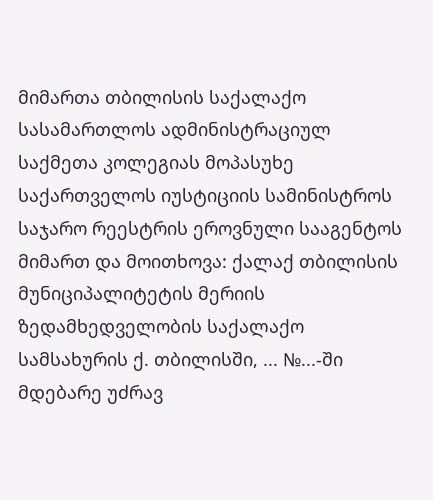მიმართა თბილისის საქალაქო სასამართლოს ადმინისტრაციულ საქმეთა კოლეგიას მოპასუხე საქართველოს იუსტიციის სამინისტროს საჯარო რეესტრის ეროვნული სააგენტოს მიმართ და მოითხოვა: ქალაქ თბილისის მუნიციპალიტეტის მერიის ზედამხედველობის საქალაქო სამსახურის ქ. თბილისში, ... №...-ში მდებარე უძრავ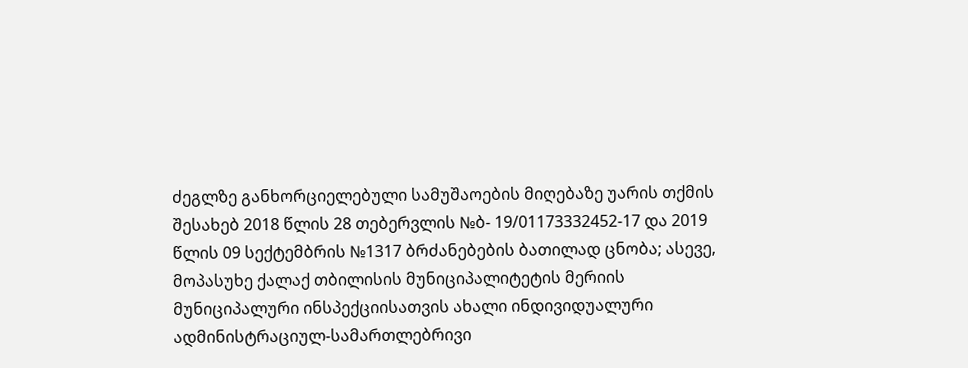ძეგლზე განხორციელებული სამუშაოების მიღებაზე უარის თქმის შესახებ 2018 წლის 28 თებერვლის №ბ- 19/01173332452-17 და 2019 წლის 09 სექტემბრის №1317 ბრძანებების ბათილად ცნობა; ასევე, მოპასუხე ქალაქ თბილისის მუნიციპალიტეტის მერიის მუნიციპალური ინსპექციისათვის ახალი ინდივიდუალური ადმინისტრაციულ-სამართლებრივი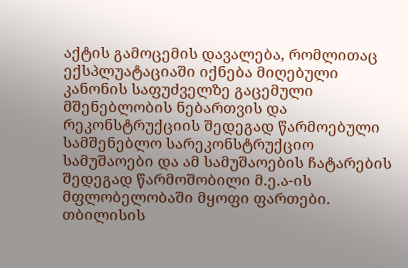აქტის გამოცემის დავალება, რომლითაც ექსპლუატაციაში იქნება მიღებული კანონის საფუძველზე გაცემული მშენებლობის ნებართვის და რეკონსტრუქციის შედეგად წარმოებული სამშენებლო სარეკონსტრუქციო სამუშაოები და ამ სამუშაოების ჩატარების შედეგად წარმოშობილი მ.ე.ა-ის მფლობელობაში მყოფი ფართები.
თბილისის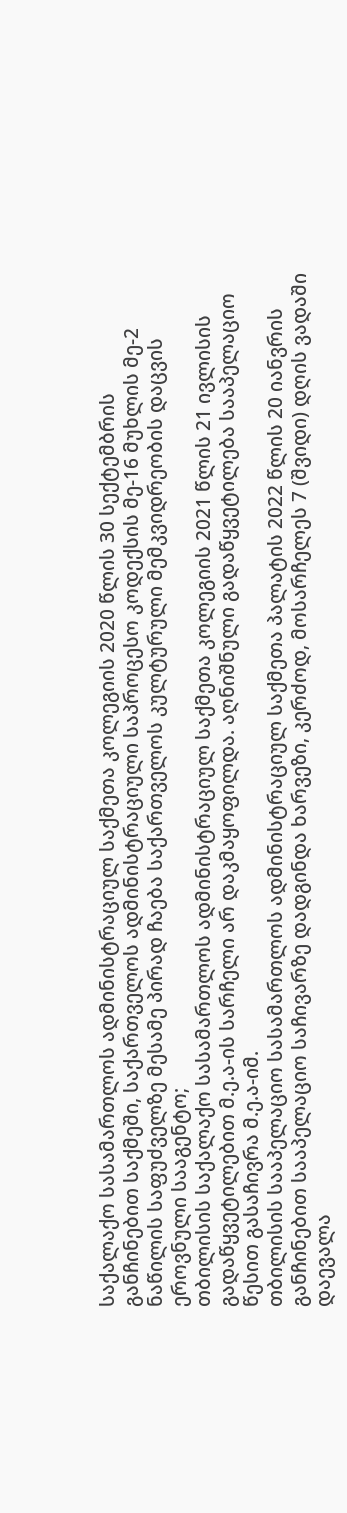საქალაქო სასამართლოს ადმინისტრაციულ საქმეთა კოლეგიის 2020 წლის 30 სექტემბრის განჩინებით საქმეში, საქართველოს ადმინისტრაციული საპროცესო კოდექსის მე-16 მუხლის მე-2 ნაწილის საფუძველზე მესამე პირად ჩაება საქართველოს კულტურული მემკვიდრეობის დაცვის ეროვნული სააგენტო;
თბილისის საქალაქო სასამართლოს ადმინისტრაციულ საქმეთა კოლეგიის 2021 წლის 21 ივლისის გადაწყვეტილებით მ.ე.ა-ის სარჩელი არ დაკმაყოფილდა. აღნიშნული გადაწყვეტილება სააპელაციო წესით გასაჩივრა მ.ე.ა-იმ.
თბილისის სააპელაციო სასამართლოს ადმინისტრაციულ საქმეთა პალატის 2022 წლის 20 იანვრის განჩინებით სააპელაციო საჩივარზე დადგინდა ხარვეზი, კერძოდ, მოსარჩელეს 7 (შვიდი) დღის ვადაში დაევალა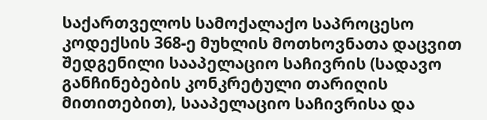საქართველოს სამოქალაქო საპროცესო კოდექსის 368-ე მუხლის მოთხოვნათა დაცვით შედგენილი სააპელაციო საჩივრის (სადავო განჩინებების კონკრეტული თარიღის მითითებით), სააპელაციო საჩივრისა და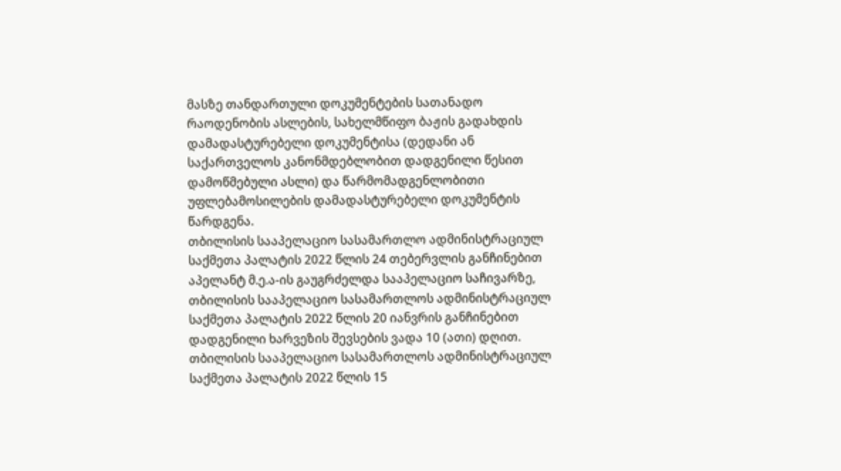მასზე თანდართული დოკუმენტების სათანადო რაოდენობის ასლების, სახელმწიფო ბაჟის გადახდის დამადასტურებელი დოკუმენტისა (დედანი ან საქართველოს კანონმდებლობით დადგენილი წესით დამოწმებული ასლი) და წარმომადგენლობითი უფლებამოსილების დამადასტურებელი დოკუმენტის წარდგენა.
თბილისის სააპელაციო სასამართლო ადმინისტრაციულ საქმეთა პალატის 2022 წლის 24 თებერვლის განჩინებით აპელანტ მ.ე.ა-ის გაუგრძელდა სააპელაციო საჩივარზე, თბილისის სააპელაციო სასამართლოს ადმინისტრაციულ საქმეთა პალატის 2022 წლის 20 იანვრის განჩინებით დადგენილი ხარვეზის შევსების ვადა 10 (ათი) დღით.
თბილისის სააპელაციო სასამართლოს ადმინისტრაციულ საქმეთა პალატის 2022 წლის 15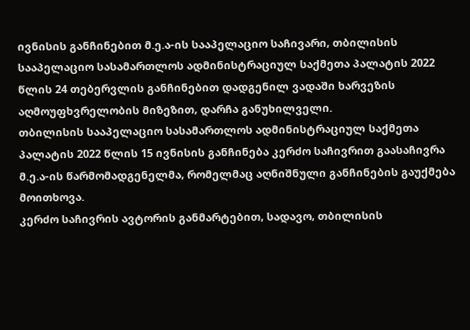ივნისის განჩინებით მ.ე.ა-ის სააპელაციო საჩივარი, თბილისის სააპელაციო სასამართლოს ადმინისტრაციულ საქმეთა პალატის 2022 წლის 24 თებერვლის განჩინებით დადგენილ ვადაში ხარვეზის აღმოუფხვრელობის მიზეზით, დარჩა განუხილველი.
თბილისის სააპელაციო სასამართლოს ადმინისტრაციულ საქმეთა პალატის 2022 წლის 15 ივნისის განჩინება კერძო საჩივრით გაასაჩივრა მ.ე.ა-ის წარმომადგენელმა, რომელმაც აღნიშნული განჩინების გაუქმება მოითხოვა.
კერძო საჩივრის ავტორის განმარტებით, სადავო, თბილისის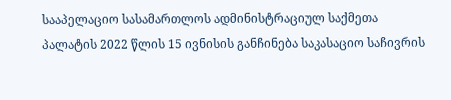სააპელაციო სასამართლოს ადმინისტრაციულ საქმეთა პალატის 2022 წლის 15 ივნისის განჩინება საკასაციო საჩივრის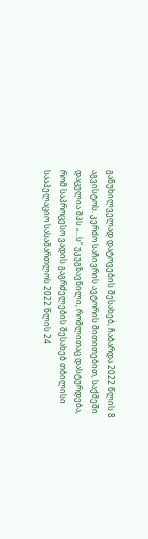განუხილველად დატოვების შესახებ, ჩაბარდა 2022 წლის 8 აგვისტოს. კერძო საჩივრის ავტორის მითითებით, საქმეში დაცულია შპს „...ს“ უკუგზავნილი, რომლითაც დასტურდება, რომ საპროცესო ვადის გაგრძელების შესახებ თბილისი სააპელაციო სასამართლოს 2022 წლის 24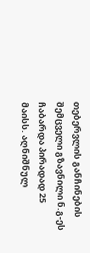თებერვლის განჩინების შემცველი გზავნილი ნ.გ-ეს ჩაბარდა პირადად 25 მაისს. აღნიშნულ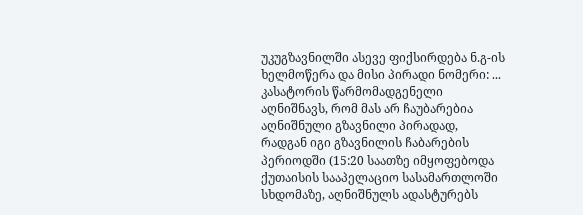უკუგზავნილში ასევე ფიქსირდება ნ.გ-ის ხელმოწერა და მისი პირადი ნომერი: ... კასატორის წარმომადგენელი აღნიშნავს, რომ მას არ ჩაუბარებია აღნიშნული გზავნილი პირადად, რადგან იგი გზავნილის ჩაბარების პერიოდში (15:20 საათზე იმყოფებოდა ქუთაისის სააპელაციო სასამართლოში სხდომაზე, აღნიშნულს ადასტურებს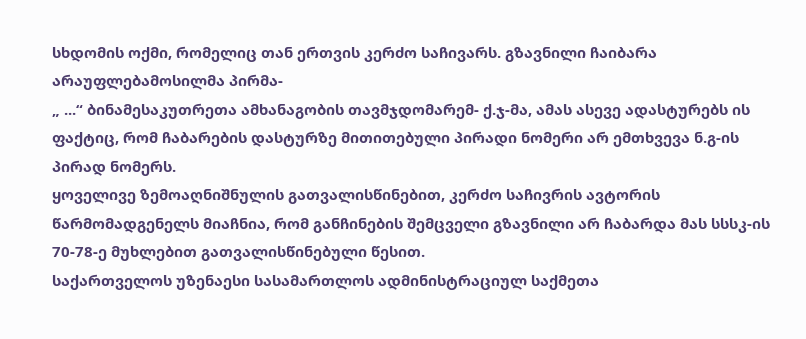სხდომის ოქმი, რომელიც თან ერთვის კერძო საჩივარს. გზავნილი ჩაიბარა არაუფლებამოსილმა პირმა-
„ ...“ ბინამესაკუთრეთა ამხანაგობის თავმჯდომარემ- ქ.ჯ-მა, ამას ასევე ადასტურებს ის ფაქტიც, რომ ჩაბარების დასტურზე მითითებული პირადი ნომერი არ ემთხვევა ნ.გ-ის პირად ნომერს.
ყოველივე ზემოაღნიშნულის გათვალისწინებით, კერძო საჩივრის ავტორის წარმომადგენელს მიაჩნია, რომ განჩინების შემცველი გზავნილი არ ჩაბარდა მას სსსკ-ის 70-78-ე მუხლებით გათვალისწინებული წესით.
საქართველოს უზენაესი სასამართლოს ადმინისტრაციულ საქმეთა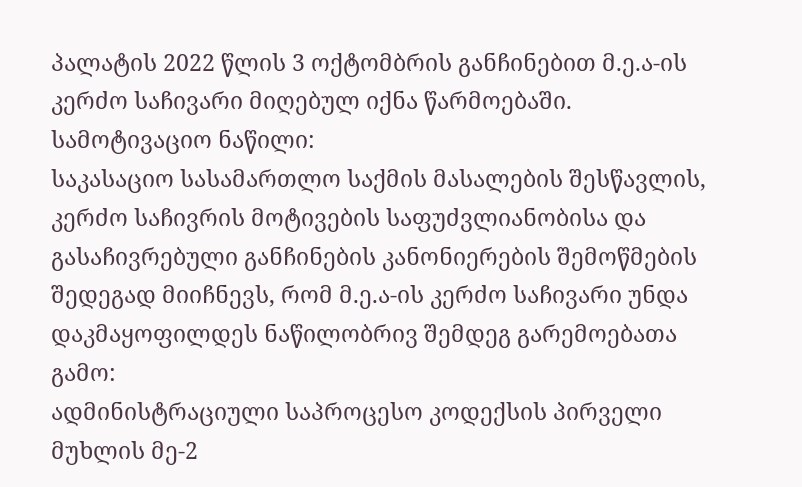პალატის 2022 წლის 3 ოქტომბრის განჩინებით მ.ე.ა-ის კერძო საჩივარი მიღებულ იქნა წარმოებაში.
სამოტივაციო ნაწილი:
საკასაციო სასამართლო საქმის მასალების შესწავლის, კერძო საჩივრის მოტივების საფუძვლიანობისა და გასაჩივრებული განჩინების კანონიერების შემოწმების შედეგად მიიჩნევს, რომ მ.ე.ა-ის კერძო საჩივარი უნდა დაკმაყოფილდეს ნაწილობრივ შემდეგ გარემოებათა გამო:
ადმინისტრაციული საპროცესო კოდექსის პირველი მუხლის მე-2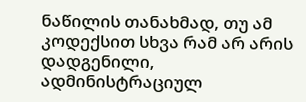ნაწილის თანახმად, თუ ამ კოდექსით სხვა რამ არ არის დადგენილი, ადმინისტრაციულ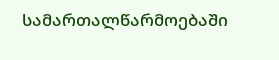სამართალწარმოებაში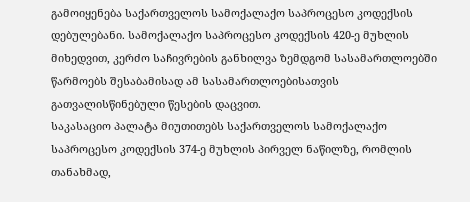გამოიყენება საქართველოს სამოქალაქო საპროცესო კოდექსის დებულებანი. სამოქალაქო საპროცესო კოდექსის 420-ე მუხლის მიხედვით, კერძო საჩივრების განხილვა ზემდგომ სასამართლოებში წარმოებს შესაბამისად ამ სასამართლოებისათვის გათვალისწინებული წესების დაცვით.
საკასაციო პალატა მიუთითებს საქართველოს სამოქალაქო საპროცესო კოდექსის 374-ე მუხლის პირველ ნაწილზე, რომლის თანახმად,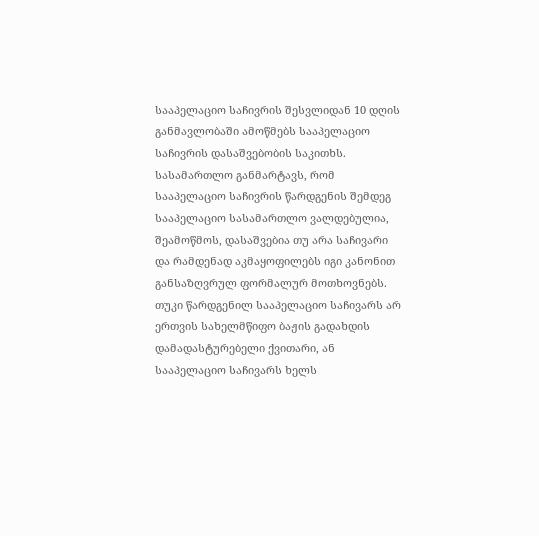სააპელაციო საჩივრის შესვლიდან 10 დღის განმავლობაში ამოწმებს სააპელაციო საჩივრის დასაშვებობის საკითხს.
სასამართლო განმარტავს, რომ სააპელაციო საჩივრის წარდგენის შემდეგ სააპელაციო სასამართლო ვალდებულია, შეამოწმოს, დასაშვებია თუ არა საჩივარი და რამდენად აკმაყოფილებს იგი კანონით განსაზღვრულ ფორმალურ მოთხოვნებს. თუკი წარდგენილ სააპელაციო საჩივარს არ ერთვის სახელმწიფო ბაჟის გადახდის დამადასტურებელი ქვითარი, ან სააპელაციო საჩივარს ხელს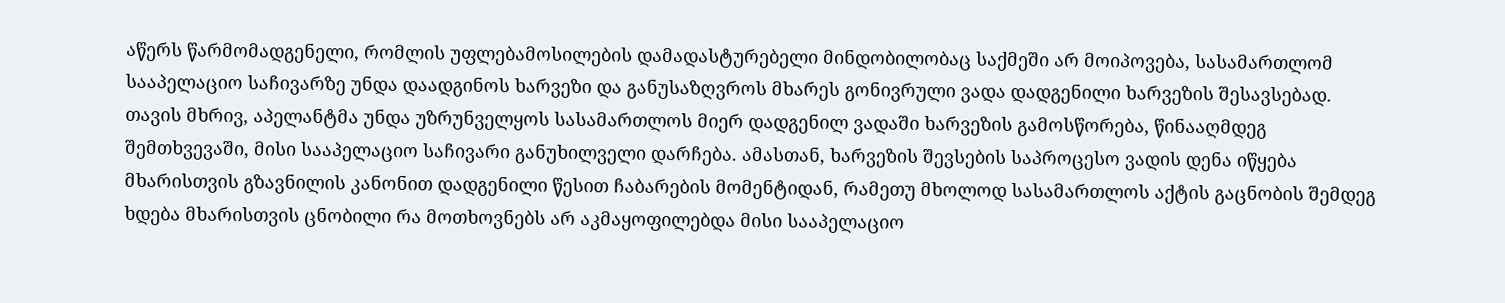აწერს წარმომადგენელი, რომლის უფლებამოსილების დამადასტურებელი მინდობილობაც საქმეში არ მოიპოვება, სასამართლომ სააპელაციო საჩივარზე უნდა დაადგინოს ხარვეზი და განუსაზღვროს მხარეს გონივრული ვადა დადგენილი ხარვეზის შესავსებად. თავის მხრივ, აპელანტმა უნდა უზრუნველყოს სასამართლოს მიერ დადგენილ ვადაში ხარვეზის გამოსწორება, წინააღმდეგ შემთხვევაში, მისი სააპელაციო საჩივარი განუხილველი დარჩება. ამასთან, ხარვეზის შევსების საპროცესო ვადის დენა იწყება მხარისთვის გზავნილის კანონით დადგენილი წესით ჩაბარების მომენტიდან, რამეთუ მხოლოდ სასამართლოს აქტის გაცნობის შემდეგ ხდება მხარისთვის ცნობილი რა მოთხოვნებს არ აკმაყოფილებდა მისი სააპელაციო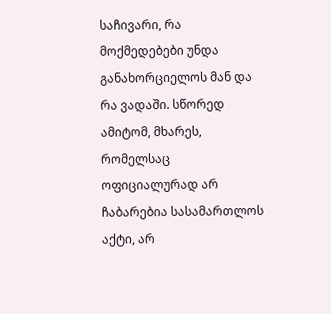საჩივარი, რა მოქმედებები უნდა განახორციელოს მან და რა ვადაში. სწორედ ამიტომ, მხარეს, რომელსაც ოფიციალურად არ ჩაბარებია სასამართლოს აქტი, არ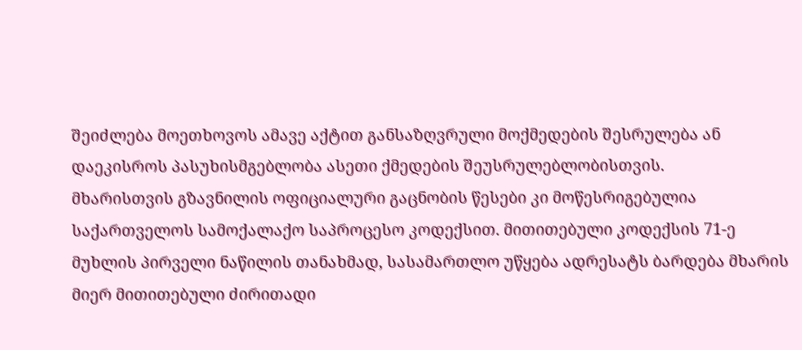შეიძლება მოეთხოვოს ამავე აქტით განსაზღვრული მოქმედების შესრულება ან დაეკისროს პასუხისმგებლობა ასეთი ქმედების შეუსრულებლობისთვის.
მხარისთვის გზავნილის ოფიციალური გაცნობის წესები კი მოწესრიგებულია საქართველოს სამოქალაქო საპროცესო კოდექსით. მითითებული კოდექსის 71-ე მუხლის პირველი ნაწილის თანახმად, სასამართლო უწყება ადრესატს ბარდება მხარის მიერ მითითებული ძირითადი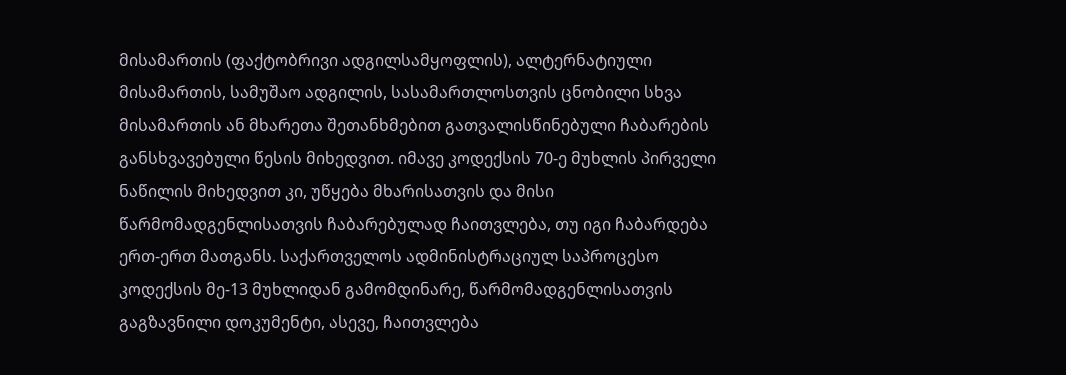მისამართის (ფაქტობრივი ადგილსამყოფლის), ალტერნატიული მისამართის, სამუშაო ადგილის, სასამართლოსთვის ცნობილი სხვა მისამართის ან მხარეთა შეთანხმებით გათვალისწინებული ჩაბარების განსხვავებული წესის მიხედვით. იმავე კოდექსის 70-ე მუხლის პირველი ნაწილის მიხედვით კი, უწყება მხარისათვის და მისი წარმომადგენლისათვის ჩაბარებულად ჩაითვლება, თუ იგი ჩაბარდება ერთ-ერთ მათგანს. საქართველოს ადმინისტრაციულ საპროცესო კოდექსის მე-13 მუხლიდან გამომდინარე, წარმომადგენლისათვის გაგზავნილი დოკუმენტი, ასევე, ჩაითვლება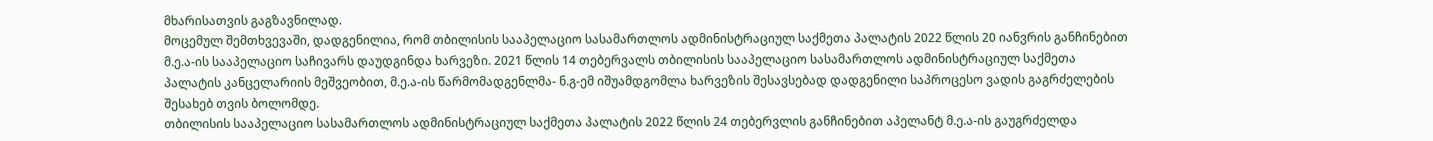მხარისათვის გაგზავნილად.
მოცემულ შემთხვევაში, დადგენილია, რომ თბილისის სააპელაციო სასამართლოს ადმინისტრაციულ საქმეთა პალატის 2022 წლის 20 იანვრის განჩინებით მ.ე.ა-ის სააპელაციო საჩივარს დაუდგინდა ხარვეზი. 2021 წლის 14 თებერვალს თბილისის სააპელაციო სასამართლოს ადმინისტრაციულ საქმეთა პალატის კანცელარიის მეშვეობით, მ.ე.ა-ის წარმომადგენლმა- ნ.გ-ემ იშუამდგომლა ხარვეზის შესავსებად დადგენილი საპროცესო ვადის გაგრძელების შესახებ თვის ბოლომდე.
თბილისის სააპელაციო სასამართლოს ადმინისტრაციულ საქმეთა პალატის 2022 წლის 24 თებერვლის განჩინებით აპელანტ მ.ე.ა-ის გაუგრძელდა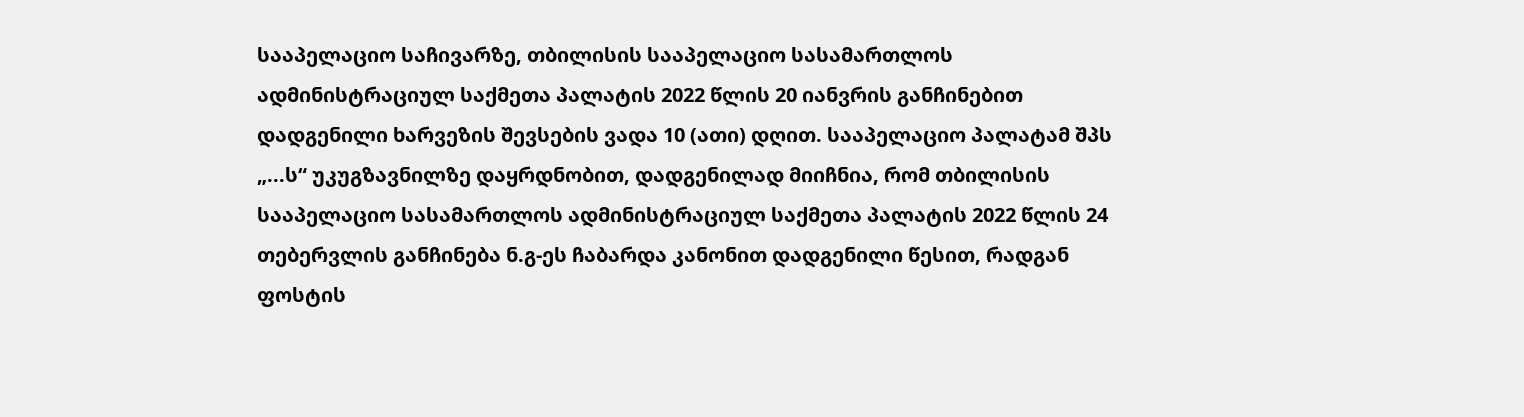სააპელაციო საჩივარზე, თბილისის სააპელაციო სასამართლოს ადმინისტრაციულ საქმეთა პალატის 2022 წლის 20 იანვრის განჩინებით დადგენილი ხარვეზის შევსების ვადა 10 (ათი) დღით. სააპელაციო პალატამ შპს „...ს“ უკუგზავნილზე დაყრდნობით, დადგენილად მიიჩნია, რომ თბილისის სააპელაციო სასამართლოს ადმინისტრაციულ საქმეთა პალატის 2022 წლის 24 თებერვლის განჩინება ნ.გ-ეს ჩაბარდა კანონით დადგენილი წესით, რადგან ფოსტის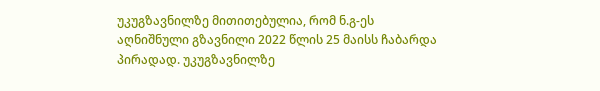უკუგზავნილზე მითითებულია, რომ ნ.გ-ეს აღნიშნული გზავნილი 2022 წლის 25 მაისს ჩაბარდა პირადად. უკუგზავნილზე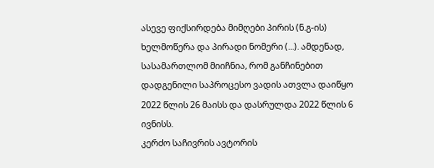ასევე ფიქსირდება მიმღები პირის (ნ.გ-ის) ხელმოწერა და პირადი ნომერი (...). ამდენად, სასამართლომ მიიჩნია, რომ განჩინებით დადგენილი საპროცესო ვადის ათვლა დაიწყო 2022 წლის 26 მაისს და დასრულდა 2022 წლის 6 ივნისს.
კერძო საჩივრის ავტორის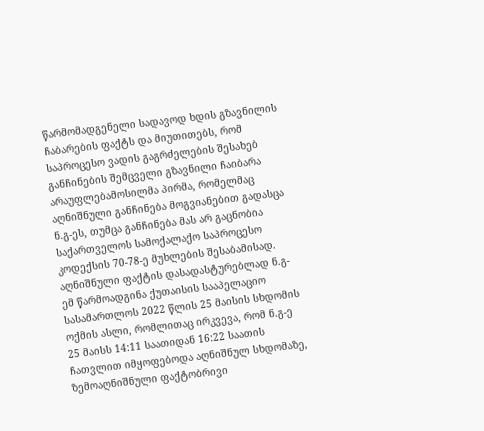წარმომადგენელი სადავოდ ხდის გზავნილის ჩაბარების ფაქტს და მიუთითებს, რომ საპროცესო ვადის გაგრძელების შესახებ განჩინების შემცველი გზავნილი ჩაიბარა არაუფლებამოსილმა პირმა, რომელმაც აღნიშნული განჩინება მოგვიანებით გადასცა ნ.გ-ეს, თუმცა განჩინება მას არ გაცნობია საქართველოს სამოქალაქო საპროცესო კოდექსის 70-78-ე მუხლების შესაბამისად. აღნიშნული ფაქტის დასადასტურებლად ნ.გ-ემ წარმოადგინა ქუთაისის სააპელაციო სასამართლოს 2022 წლის 25 მაისის სხდომის ოქმის ასლი, რომლითაც ირკვევა, რომ ნ.გ-ე 25 მაისს 14:11 საათიდან 16:22 საათის ჩათვლით იმყოფებოდა აღნიშნულ სხდომაზე,
ზემოაღნიშნული ფაქტობრივი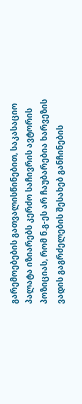გარემოებების გათვალისწინებით, საკასაციო პალატა იზიარებს კერძო საჩივრის ავტორის პოზიციას, რომ ნ.გ-ეს არ ჩაუბარებია ხარვეზის ვადის გაგრძელების შესახებ განჩინების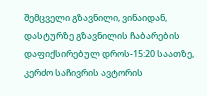შემცველი გზავნილი, ვინაიდან, დასტურზე გზავნილის ჩაბარების დაფიქსირებულ დროს-15:20 საათზე, კერძო საჩივრის ავტორის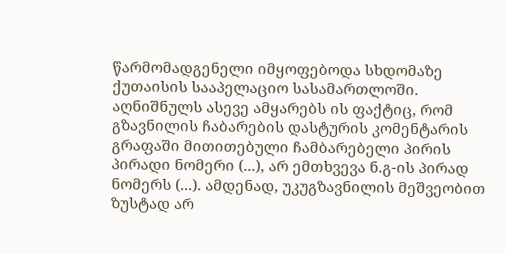წარმომადგენელი იმყოფებოდა სხდომაზე ქუთაისის სააპელაციო სასამართლოში. აღნიშნულს ასევე ამყარებს ის ფაქტიც, რომ გზავნილის ჩაბარების დასტურის კომენტარის გრაფაში მითითებული ჩამბარებელი პირის პირადი ნომერი (...), არ ემთხვევა ნ.გ-ის პირად ნომერს (...). ამდენად, უკუგზავნილის მეშვეობით ზუსტად არ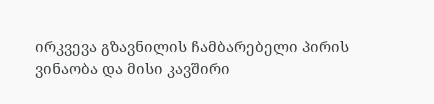ირკვევა გზავნილის ჩამბარებელი პირის ვინაობა და მისი კავშირი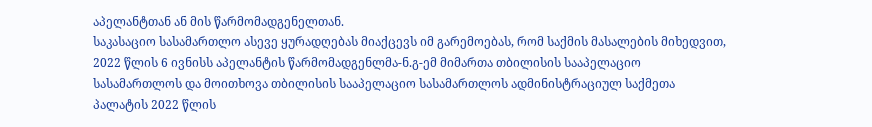აპელანტთან ან მის წარმომადგენელთან.
საკასაციო სასამართლო ასევე ყურადღებას მიაქცევს იმ გარემოებას, რომ საქმის მასალების მიხედვით, 2022 წლის 6 ივნისს აპელანტის წარმომადგენლმა-ნ.გ-ემ მიმართა თბილისის სააპელაციო სასამართლოს და მოითხოვა თბილისის სააპელაციო სასამართლოს ადმინისტრაციულ საქმეთა პალატის 2022 წლის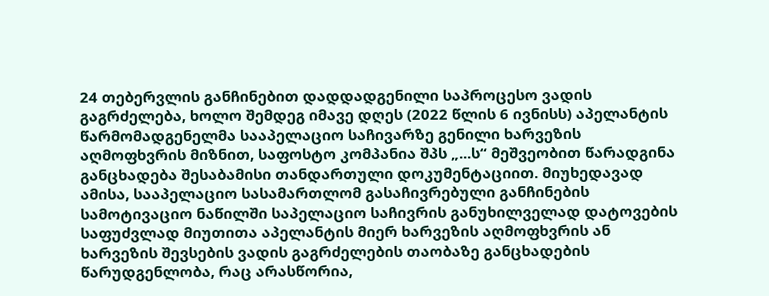24 თებერვლის განჩინებით დადდადგენილი საპროცესო ვადის გაგრძელება, ხოლო შემდეგ იმავე დღეს (2022 წლის 6 ივნისს) აპელანტის წარმომადგენელმა სააპელაციო საჩივარზე გენილი ხარვეზის აღმოფხვრის მიზნით, საფოსტო კომპანია შპს „...ს“ მეშვეობით წარადგინა განცხადება შესაბამისი თანდართული დოკუმენტაციით. მიუხედავად ამისა, სააპელაციო სასამართლომ გასაჩივრებული განჩინების სამოტივაციო ნაწილში საპელაციო საჩივრის განუხილველად დატოვების საფუძვლად მიუთითა აპელანტის მიერ ხარვეზის აღმოფხვრის ან ხარვეზის შევსების ვადის გაგრძელების თაობაზე განცხადების წარუდგენლობა, რაც არასწორია,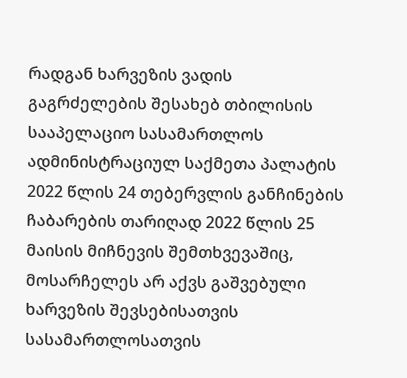რადგან ხარვეზის ვადის გაგრძელების შესახებ თბილისის სააპელაციო სასამართლოს ადმინისტრაციულ საქმეთა პალატის 2022 წლის 24 თებერვლის განჩინების ჩაბარების თარიღად 2022 წლის 25 მაისის მიჩნევის შემთხვევაშიც, მოსარჩელეს არ აქვს გაშვებული ხარვეზის შევსებისათვის სასამართლოსათვის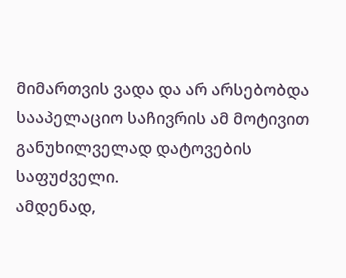მიმართვის ვადა და არ არსებობდა სააპელაციო საჩივრის ამ მოტივით განუხილველად დატოვების საფუძველი.
ამდენად,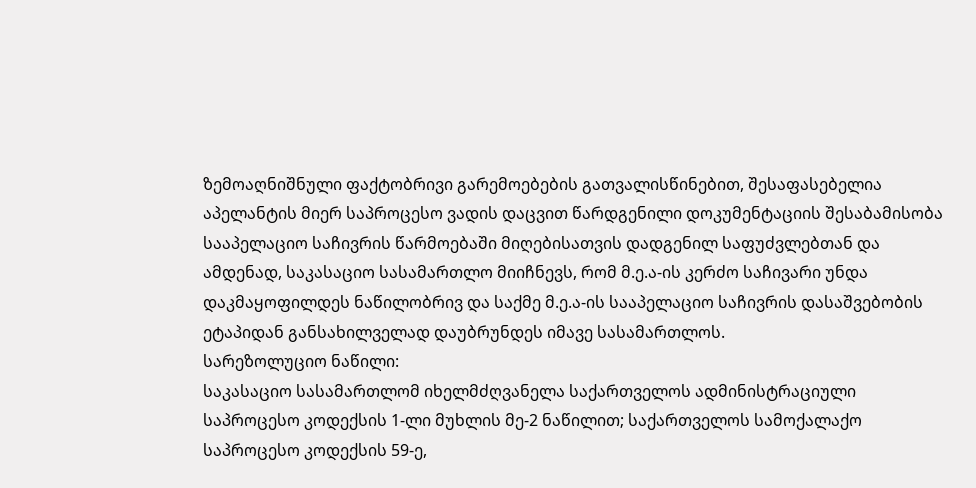ზემოაღნიშნული ფაქტობრივი გარემოებების გათვალისწინებით, შესაფასებელია აპელანტის მიერ საპროცესო ვადის დაცვით წარდგენილი დოკუმენტაციის შესაბამისობა სააპელაციო საჩივრის წარმოებაში მიღებისათვის დადგენილ საფუძვლებთან და ამდენად, საკასაციო სასამართლო მიიჩნევს, რომ მ.ე.ა-ის კერძო საჩივარი უნდა დაკმაყოფილდეს ნაწილობრივ და საქმე მ.ე.ა-ის სააპელაციო საჩივრის დასაშვებობის ეტაპიდან განსახილველად დაუბრუნდეს იმავე სასამართლოს.
სარეზოლუციო ნაწილი:
საკასაციო სასამართლომ იხელმძღვანელა საქართველოს ადმინისტრაციული საპროცესო კოდექსის 1-ლი მუხლის მე-2 ნაწილით; საქართველოს სამოქალაქო საპროცესო კოდექსის 59-ე,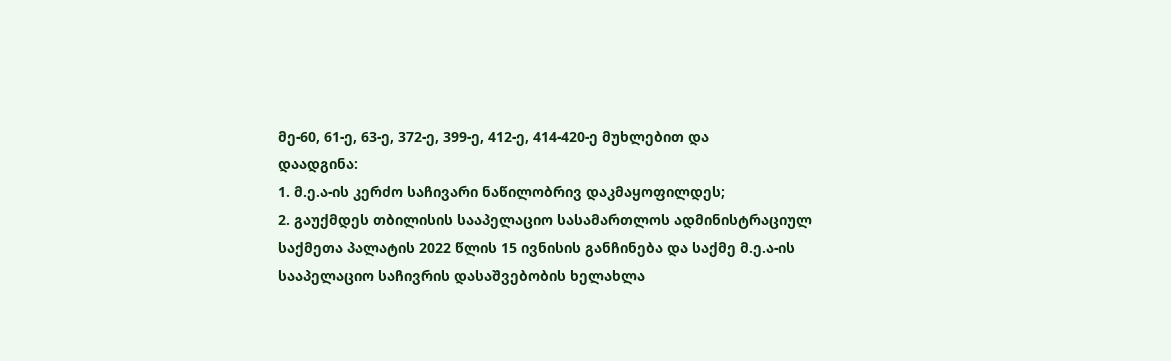მე-60, 61-ე, 63-ე, 372-ე, 399-ე, 412-ე, 414-420-ე მუხლებით და
დაადგინა:
1. მ.ე.ა-ის კერძო საჩივარი ნაწილობრივ დაკმაყოფილდეს;
2. გაუქმდეს თბილისის სააპელაციო სასამართლოს ადმინისტრაციულ საქმეთა პალატის 2022 წლის 15 ივნისის განჩინება და საქმე მ.ე.ა-ის სააპელაციო საჩივრის დასაშვებობის ხელახლა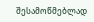შესამოწმებლად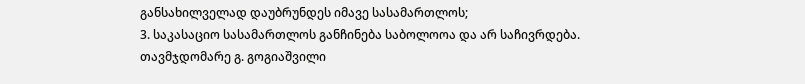განსახილველად დაუბრუნდეს იმავე სასამართლოს;
3. საკასაციო სასამართლოს განჩინება საბოლოოა და არ საჩივრდება.
თავმჯდომარე გ. გოგიაშვილი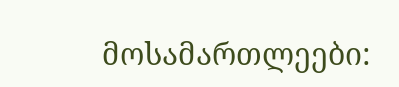მოსამართლეები: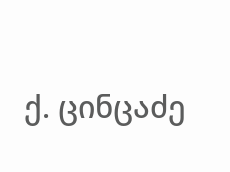ქ. ცინცაძე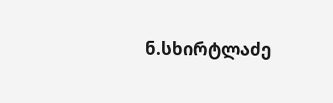ნ.სხირტლაძე